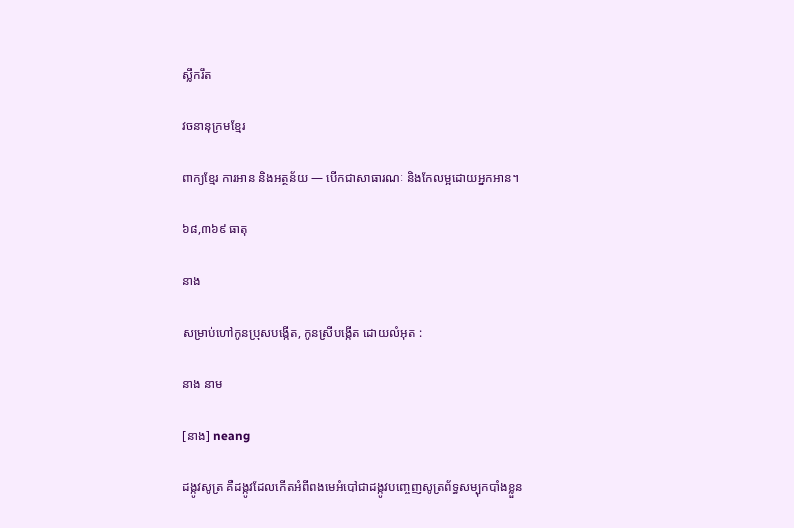ស្លឹករឹត

វចនានុក្រមខ្មែរ

ពាក្យខ្មែរ ការអាន និងអត្ថន័យ — បើកជាសាធារណៈ និងកែលម្អដោយអ្នកអាន។

៦៨,៣៦៩ ធាតុ

នាង

សម្រាប់ហៅកូនប្រុសបង្កើត, កូនស្រីបង្កើត ដោយលំអុត :

នាង នាម

[នាង] neang

ដង្កូវសូត្រ គឺដង្កូវដែលកើតអំពីពងមេអំបៅជាដង្កូវបញ្ចេញសូត្រព័ទ្ធសម្បុកបាំងខ្លួន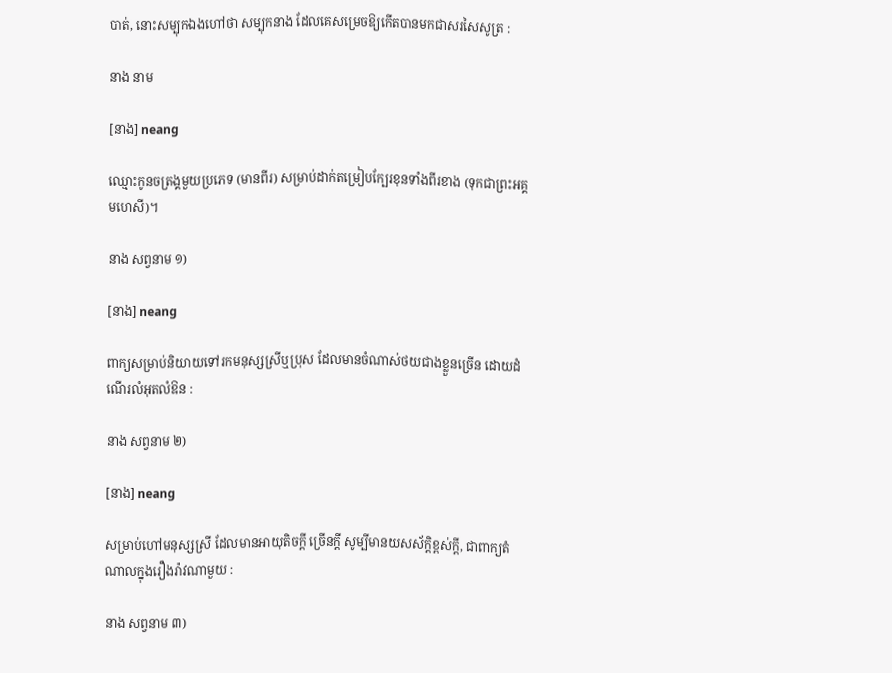បាត់, នោះសម្បុកឯងហៅថា សម្បុកនាង ដែលគេសម្រេចឱ្យកើតបានមកជាសរសៃសូត្រ :

នាង នាម

[នាង] neang

ឈ្មោះកូនចត្រង្គមួយប្រភេទ (មានពីរ) សម្រាប់ដាក់តម្រៀបក្បែរខុនទាំងពីរខាង (ទុកជាព្រះអគ្គមហេសី)។

នាង សព្វនាម ១)

[នាង] neang

ពាក្យសម្រាប់និយាយទៅរកមនុស្សស្រីឬប្រុស ដែលមានចំណាស់ថយជាងខ្លួនច្រើន ដោយដំណើរលំអុតលំឱន :

នាង សព្វនាម ២)

[នាង] neang

សម្រាប់ហៅមនុស្សស្រី ដែលមានអាយុតិចក្ដី ច្រើនក្ដី សូម្បីមានយសស័ក្ដិខ្ពស់ក្ដី, ជាពាក្យតំណាលក្នុងរឿងរ៉ាវណាមួយ :

នាង សព្វនាម ៣)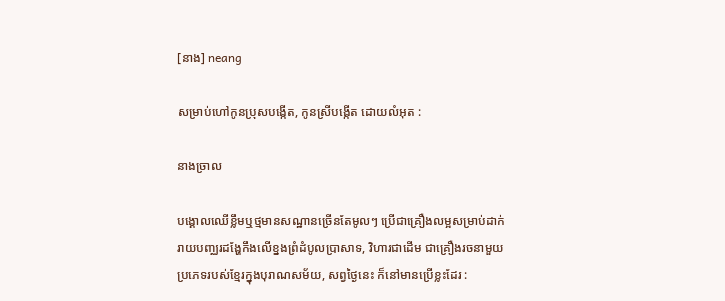[នាង] neang

សម្រាប់ហៅកូនប្រុសបង្កើត, កូនស្រីបង្កើត ដោយលំអុត :

នាងច្រាល

បង្គោលឈើខ្លឹមឬថ្មមានសណ្ឋានច្រើនតែមូលៗ ប្រើជាគ្រឿងលម្អសម្រាប់ដាក់រាយបញ្ឈរដង្ហែកឹងលើខ្នងព្រំដំបូលប្រាសាទ, វិហារជាដើម ជាគ្រឿងរចនាមួយប្រភេទរបស់ខ្មែរក្នុងបុរាណសម័យ, សព្វថ្ងៃនេះ ក៏នៅមានប្រើខ្លះដែរ :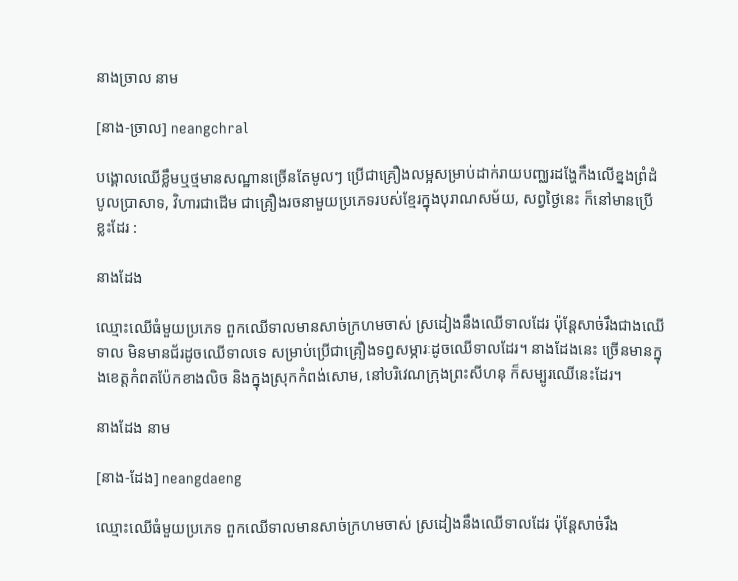នាងច្រាល នាម

[នាង-ច្រាល] neangchral

បង្គោលឈើខ្លឹមឬថ្មមានសណ្ឋានច្រើនតែមូលៗ ប្រើជាគ្រឿងលម្អសម្រាប់ដាក់រាយបញ្ឈរដង្ហែកឹងលើខ្នងព្រំដំបូលប្រាសាទ, វិហារជាដើម ជាគ្រឿងរចនាមួយប្រភេទរបស់ខ្មែរក្នុងបុរាណសម័យ, សព្វថ្ងៃនេះ ក៏នៅមានប្រើខ្លះដែរ :

នាងដែង

ឈ្មោះឈើធំមួយប្រភេទ ពួកឈើទាលមានសាច់ក្រហមចាស់ ស្រដៀងនឹងឈើទាលដែរ ប៉ុន្តែសាច់រឹងជាងឈើទាល មិនមានជ័រដូចឈើទាលទេ សម្រាប់ប្រើជាគ្រឿងទព្វសម្ភារៈដូចឈើទាលដែរ។ នាងដែងនេះ ច្រើនមានក្នុងខេត្តកំពតប៉ែកខាងលិច និងក្នុងស្រុកកំពង់សោម, នៅបរិវេណក្រុងព្រះសីហនុ ក៏សម្បូរឈើនេះដែរ។

នាងដែង នាម

[នាង-ដែង] neangdaeng

ឈ្មោះឈើធំមួយប្រភេទ ពួកឈើទាលមានសាច់ក្រហមចាស់ ស្រដៀងនឹងឈើទាលដែរ ប៉ុន្តែសាច់រឹង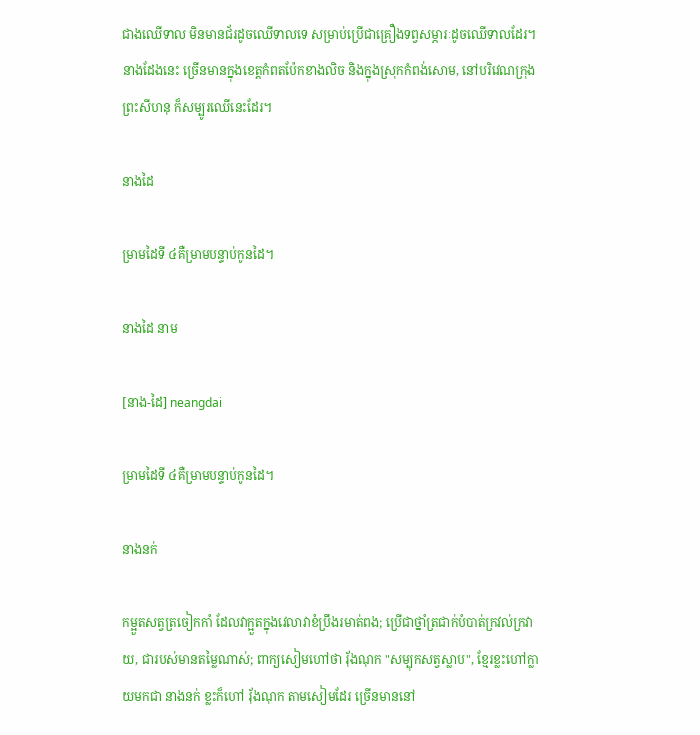ជាងឈើទាល មិនមានជ័រដូចឈើទាលទេ សម្រាប់ប្រើជាគ្រឿងទព្វសម្ភារៈដូចឈើទាលដែរ។ នាងដែងនេះ ច្រើនមានក្នុងខេត្តកំពតប៉ែកខាងលិច និងក្នុងស្រុកកំពង់សោម, នៅបរិវេណក្រុងព្រះសីហនុ ក៏សម្បូរឈើនេះដែរ។

នាងដៃ

ម្រាមដៃទី ៤គឺម្រាមបន្ទាប់កូនដៃ។

នាងដៃ នាម

[នាង-ដៃ] neangdai

ម្រាមដៃទី ៤គឺម្រាមបន្ទាប់កូនដៃ។

នាងនក់

កម្អួតសត្វត្រចៀកកាំ ដែលវាក្អួតក្នុងវេលាវាខំប្រឹងរមាត់ពង; ប្រើជាថ្នាំត្រជាក់បំបាត់ក្រវល់ក្រវាយ, ជារបស់មានតម្លៃណាស់; ពាក្យសៀមហៅថា រ៉័ងណុក "សម្បុកសត្វស្លាប", ខ្មែរខ្លះហៅក្លាយមកជា នាងនក់ ខ្លះក៏ហៅ រ៉័ងណុក តាមសៀមដែរ ច្រើនមាននៅ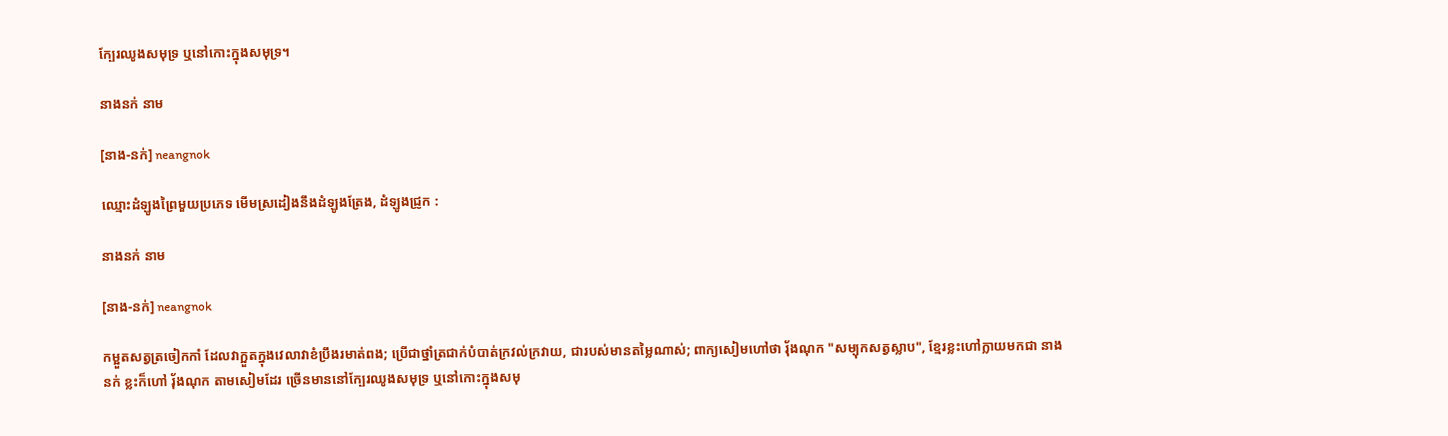ក្បែរឈូងសមុទ្រ ឬនៅកោះក្នុងសមុទ្រ។

នាងនក់ នាម

[នាង-នក់] neangnok

ឈ្មោះដំឡូងព្រៃមួយប្រភេទ មើមស្រដៀងនឹងដំឡូងត្រែង, ដំឡូងជ្រូក :

នាងនក់ នាម

[នាង-នក់] neangnok

កម្អួតសត្វត្រចៀកកាំ ដែលវាក្អួតក្នុងវេលាវាខំប្រឹងរមាត់ពង; ប្រើជាថ្នាំត្រជាក់បំបាត់ក្រវល់ក្រវាយ, ជារបស់មានតម្លៃណាស់; ពាក្យសៀមហៅថា រ៉័ងណុក "សម្បុកសត្វស្លាប", ខ្មែរខ្លះហៅក្លាយមកជា នាងនក់ ខ្លះក៏ហៅ រ៉័ងណុក តាមសៀមដែរ ច្រើនមាននៅក្បែរឈូងសមុទ្រ ឬនៅកោះក្នុងសមុ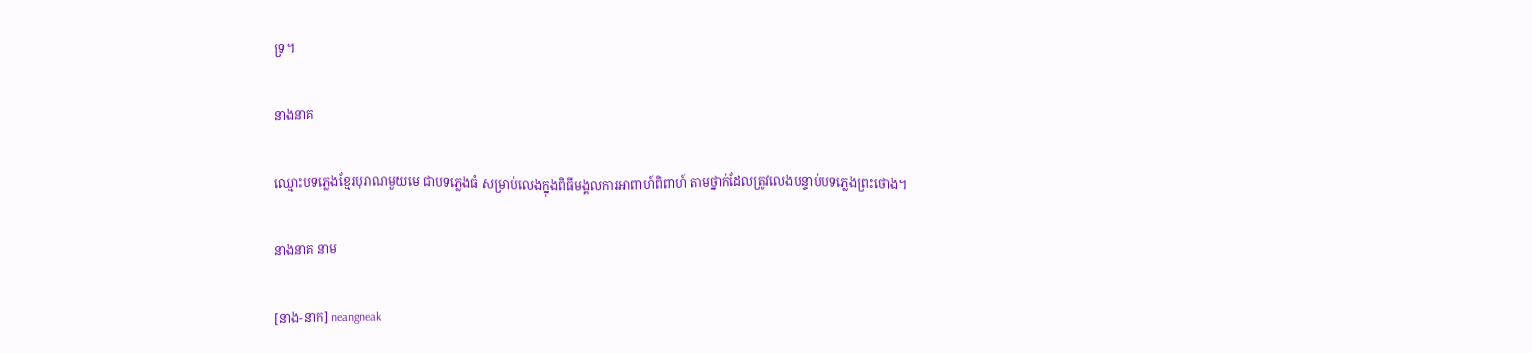ទ្រ។

នាងនាគ

ឈ្មោះបទភ្លេងខ្មែរបុរាណមួយមេ ជាបទភ្លេងធំ សម្រាប់លេងក្នុងពិធីមង្គលការអាពាហ៍ពិពាហ៍ តាមថ្នាក់ដែលត្រូវលេងបន្ទាប់បទភ្លេងព្រះថោង។

នាងនាគ នាម

[នាង-នាក] neangneak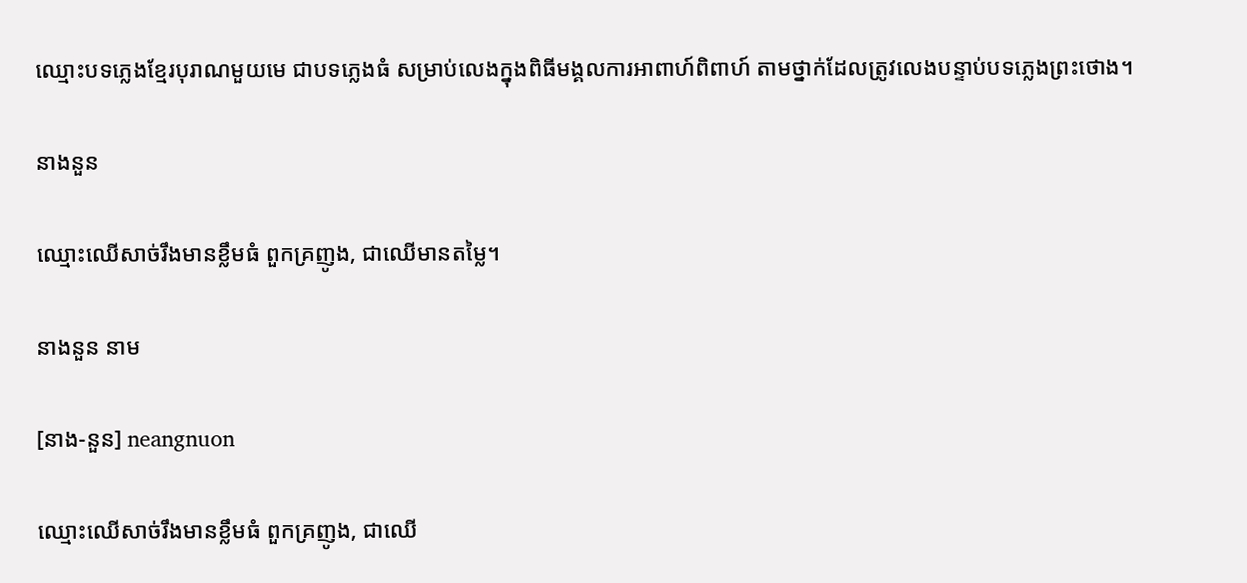ឈ្មោះបទភ្លេងខ្មែរបុរាណមួយមេ ជាបទភ្លេងធំ សម្រាប់លេងក្នុងពិធីមង្គលការអាពាហ៍ពិពាហ៍ តាមថ្នាក់ដែលត្រូវលេងបន្ទាប់បទភ្លេងព្រះថោង។

នាងនួន

ឈ្មោះឈើសាច់រឹងមានខ្លឹមធំ ពួកគ្រញូង, ជាឈើមានតម្លៃ។

នាងនួន នាម

[នាង-នួន] neangnuon

ឈ្មោះឈើសាច់រឹងមានខ្លឹមធំ ពួកគ្រញូង, ជាឈើ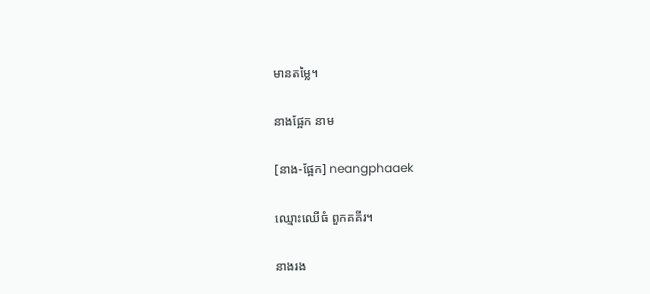មានតម្លៃ។

នាងផ្អែក នាម

[នាង-ផ្អែក] neangphaaek

ឈ្មោះឈើធំ ពួកគគីរ។

នាងរង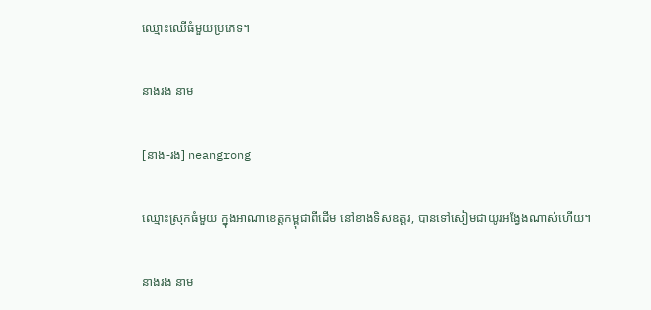ឈ្មោះឈើធំមួយប្រភេទ។

នាងរង នាម

[នាង-រង] neangrong

ឈ្មោះស្រុកធំមួយ ក្នុងអាណាខេត្តកម្ពុជាពីដើម នៅខាងទិសឧត្តរ, បានទៅសៀមជាយូរអង្វែងណាស់ហើយ។

នាងរង នាម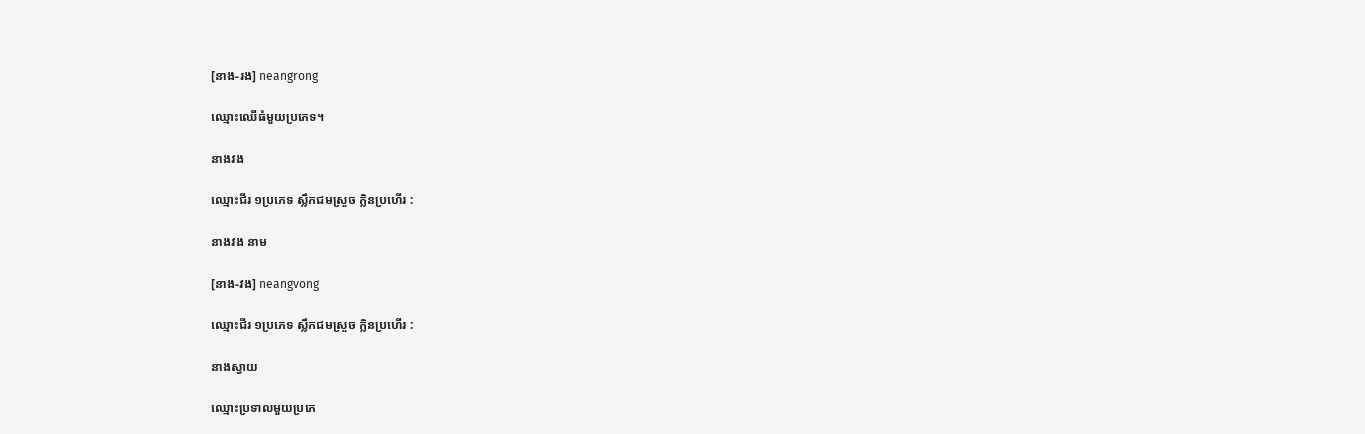[នាង-រង] neangrong

ឈ្មោះឈើធំមួយប្រភេទ។

នាងវង

ឈ្មោះជីរ ១ប្រភេទ ស្លឹកជមស្រួច ក្លិនប្រហើរ :

នាងវង នាម

[នាង-វង] neangvong

ឈ្មោះជីរ ១ប្រភេទ ស្លឹកជមស្រួច ក្លិនប្រហើរ :

នាងស្វាយ

ឈ្មោះប្រទាលមួយប្រភេ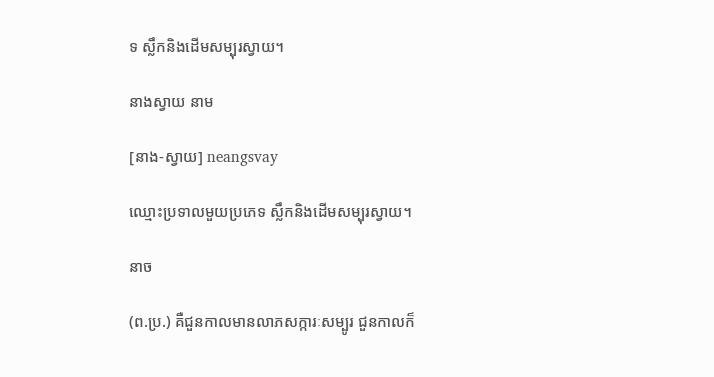ទ ស្លឹកនិងដើមសម្បុរស្វាយ។

នាងស្វាយ នាម

[នាង-ស្វាយ] neangsvay

ឈ្មោះប្រទាលមួយប្រភេទ ស្លឹកនិងដើមសម្បុរស្វាយ។

នាច

(ព.ប្រ.) គឺជួនកាលមានលាភសក្ការៈសម្បូរ ជួនកាលក៏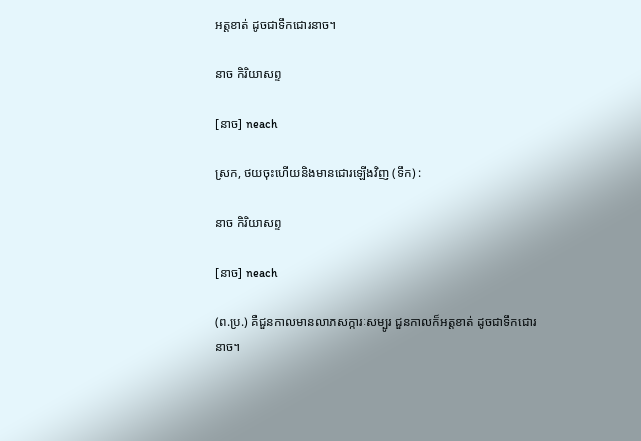អត្តខាត់ ដូចជាទឹកជោរនាច។

នាច កិរិយាសព្ទ

[នាច] neach

ស្រក, ថយចុះហើយនិងមានជោរឡើងវិញ (ទឹក) :

នាច កិរិយាសព្ទ

[នាច] neach

(ព.ប្រ.) គឺជួនកាលមានលាភសក្ការៈសម្បូរ ជួនកាលក៏អត្តខាត់ ដូចជាទឹកជោរនាច។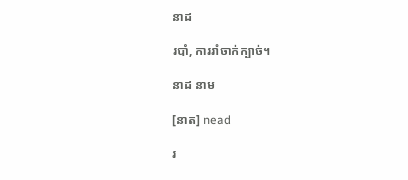នាដ

របាំ, ការរាំចាក់ក្បាច់។

នាដ នាម

[នាត] nead

រ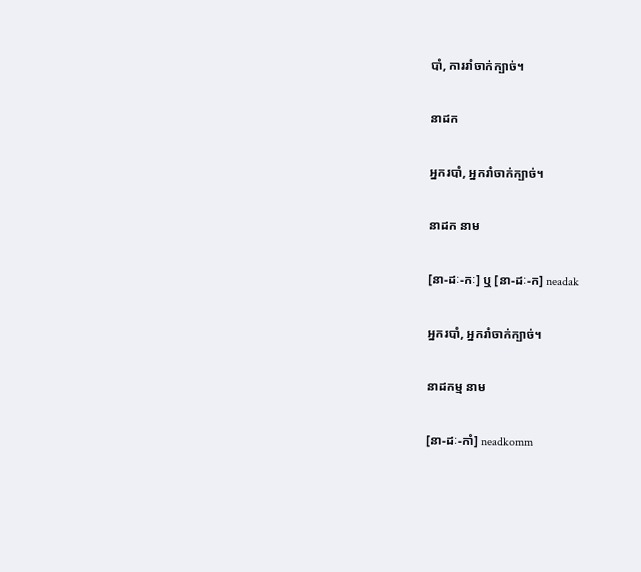បាំ, ការរាំចាក់ក្បាច់។

នាដក

អ្នករបាំ, អ្នករាំចាក់ក្បាច់។

នាដក នាម

[នា-ដៈ-កៈ] ឬ [នា-ដៈ-ក] neadak

អ្នករបាំ, អ្នករាំចាក់ក្បាច់។

នាដកម្ម នាម

[នា-ដៈ-កាំ] neadkomm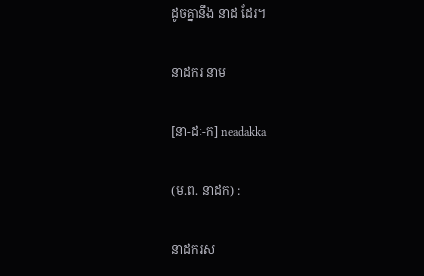ដូចគ្នានឹង នាដ ដែរ។

នាដករ នាម

[នា-ដៈ-ក] neadakka

(ម.ព. នាដក) :

នាដករស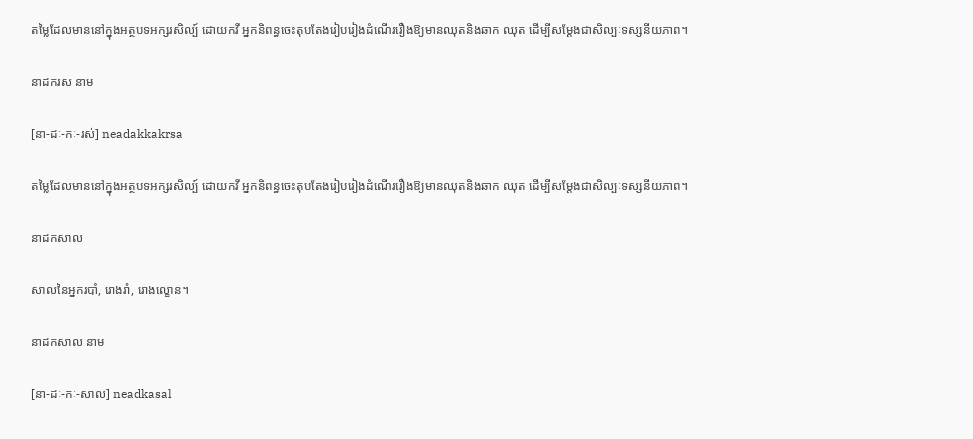តម្លៃដែលមាននៅក្នុងអត្ថបទអក្សរសិល្ប៍ ដោយកវី អ្នកនិពន្ធចេះតុបតែងរៀបរៀងដំណើររឿងឱ្យមានឈុតនិងឆាក ឈុត ដើម្បីសម្ដែងជាសិល្បៈទស្សនីយភាព។

នាដករស នាម

[នា-ដៈ-កៈ-រស់] neadakkakrsa

តម្លៃដែលមាននៅក្នុងអត្ថបទអក្សរសិល្ប៍ ដោយកវី អ្នកនិពន្ធចេះតុបតែងរៀបរៀងដំណើររឿងឱ្យមានឈុតនិងឆាក ឈុត ដើម្បីសម្ដែងជាសិល្បៈទស្សនីយភាព។

នាដកសាល

សាលនៃអ្នករបាំ, រោងរាំ, រោងល្ខោន។

នាដកសាល នាម

[នា-ដៈ-កៈ-សាល] neadkasal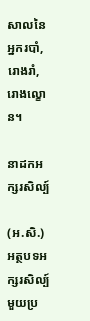សាលនៃអ្នករបាំ, រោងរាំ, រោងល្ខោន។

នាដកអក្សរសិល្ប៍

(អ.សិ.) អត្ថបទអក្សរសិល្ប៍មួយប្រ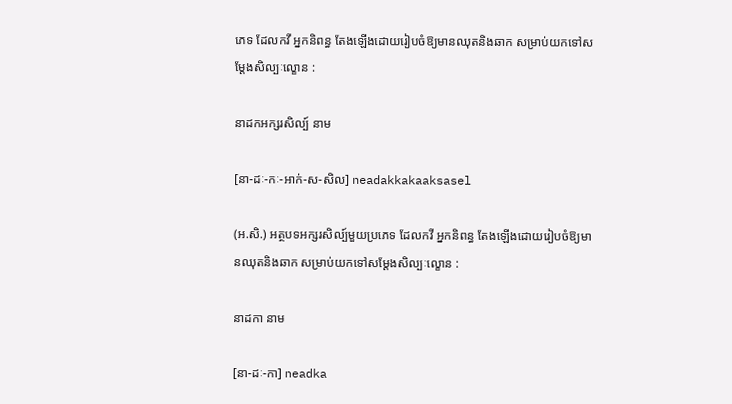ភេទ ដែលកវី អ្នកនិពន្ធ តែងឡើងដោយរៀបចំឱ្យមានឈុតនិងឆាក សម្រាប់យកទៅសម្ដែងសិល្បៈល្ខោន :

នាដកអក្សរសិល្ប៍ នាម

[នា-ដៈ-កៈ-អាក់-ស-សិល] neadakkakaaksasel

(អ.សិ.) អត្ថបទអក្សរសិល្ប៍មួយប្រភេទ ដែលកវី អ្នកនិពន្ធ តែងឡើងដោយរៀបចំឱ្យមានឈុតនិងឆាក សម្រាប់យកទៅសម្ដែងសិល្បៈល្ខោន :

នាដកា នាម

[នា-ដៈ-កា] neadka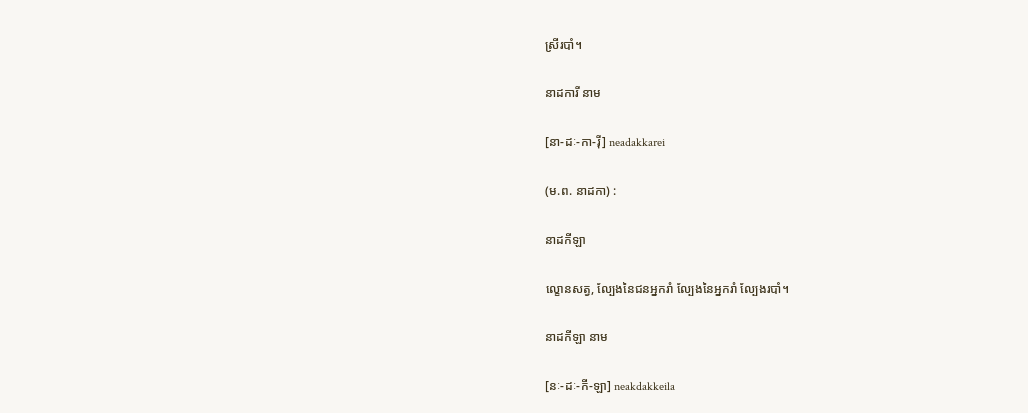ស្រីរបាំ។

នាដការី នាម

[នា-ដៈ-កា-រ៉ី] neadakkarei

(ម.ព. នាដកា) :

នាដកីឡា

ល្ខោនសត្វ, ល្បែងនៃជនអ្នករាំ ល្បែងនៃអ្នករាំ ល្បែងរបាំ។

នាដកីឡា នាម

[នៈ-ដៈ-កី-ឡា] neakdakkeila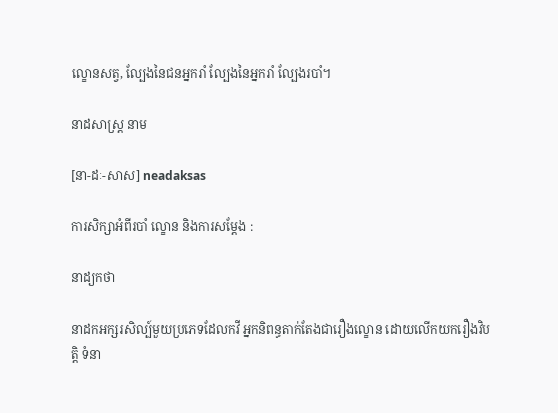ល្ខោនសត្វ, ល្បែងនៃជនអ្នករាំ ល្បែងនៃអ្នករាំ ល្បែងរបាំ។

នាដសាស្ត្រ នាម

[នា-ដៈ-សាស] neadaksas

ការសិក្សាអំពីរបាំ ល្ខោន និងការសម្ដែង :

នាដ្យកថា

នាដកអក្សរសិល្ប៍មួយប្រភេទដែលកវី អ្នកនិពន្ធតាក់តែងជារឿងល្ខោន ដោយលើកយករឿងវិបត្តិ ទំនា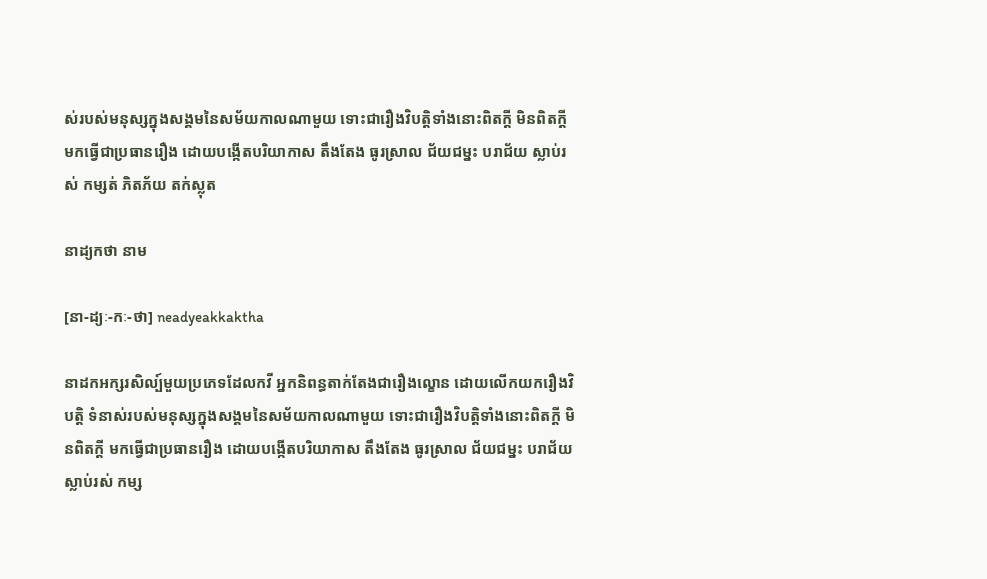ស់របស់មនុស្សក្នុងសង្គមនៃសម័យកាលណាមួយ ទោះជារឿងវិបត្តិទាំងនោះពិតក្ដី មិនពិតក្ដី មកធ្វើជាប្រធានរឿង ដោយបង្កើតបរិយាកាស តឹងតែង ធូរស្រាល ជ័យជម្នះ បរាជ័យ ស្លាប់រស់ កម្សត់ ភិតភ័យ តក់ស្លុត

នាដ្យកថា នាម

[នា-ដ្យៈ-កៈ-ថា] neadyeakkaktha

នាដកអក្សរសិល្ប៍មួយប្រភេទដែលកវី អ្នកនិពន្ធតាក់តែងជារឿងល្ខោន ដោយលើកយករឿងវិបត្តិ ទំនាស់របស់មនុស្សក្នុងសង្គមនៃសម័យកាលណាមួយ ទោះជារឿងវិបត្តិទាំងនោះពិតក្ដី មិនពិតក្ដី មកធ្វើជាប្រធានរឿង ដោយបង្កើតបរិយាកាស តឹងតែង ធូរស្រាល ជ័យជម្នះ បរាជ័យ ស្លាប់រស់ កម្ស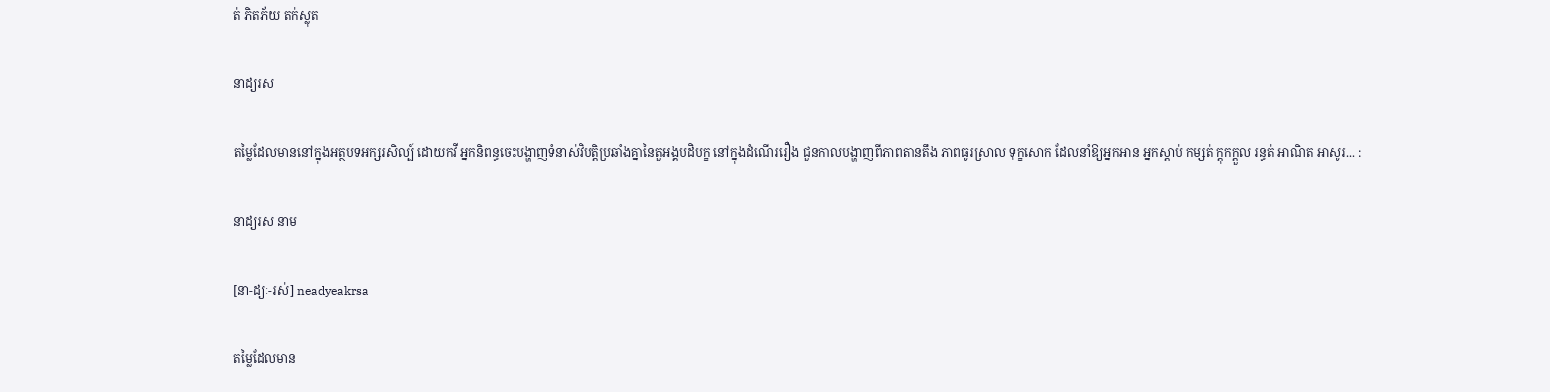ត់ ភិតភ័យ តក់ស្លុត

នាដ្យរស

តម្លៃដែលមាននៅក្នុងអត្ថបទអក្សរសិល្ប៍ ដោយកវី អ្នកនិពន្ធចេះបង្ហាញទំនាស់វិបត្តិប្រឆាំងគ្នានៃតួអង្គបដិបក្ខ នៅក្នុងដំណើររឿង ជួនកាលបង្ហាញពីភាពតានតឹង ភាពធូរស្រាល ទុក្ខសោក ដែលនាំឱ្យអ្នកអាន អ្នកស្តាប់ កម្សត់ ក្ដុកក្ដួល រន្ធត់ អាណិត អាសូរ... :

នាដ្យរស នាម

[នា-ដ្យៈ-រស់] neadyeakrsa

តម្លៃដែលមាន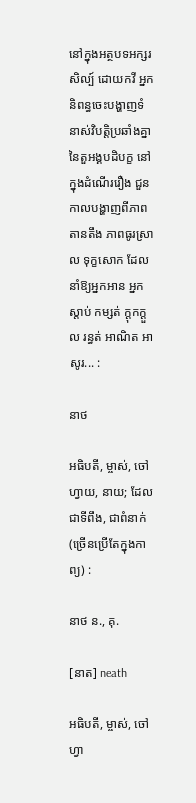នៅក្នុងអត្ថបទអក្សរសិល្ប៍ ដោយកវី អ្នកនិពន្ធចេះបង្ហាញទំនាស់វិបត្តិប្រឆាំងគ្នានៃតួអង្គបដិបក្ខ នៅក្នុងដំណើររឿង ជួនកាលបង្ហាញពីភាពតានតឹង ភាពធូរស្រាល ទុក្ខសោក ដែលនាំឱ្យអ្នកអាន អ្នកស្តាប់ កម្សត់ ក្ដុកក្ដួល រន្ធត់ អាណិត អាសូរ... :

នាថ

អធិបតី, ម្ចាស់, ចៅហ្វាយ, នាយ; ដែលជាទីពឹង, ជាពំនាក់ (ច្រើនប្រើតែក្នុងកាព្យ) :

នាថ ន., គុ.

[នាត] neath

អធិបតី, ម្ចាស់, ចៅហ្វា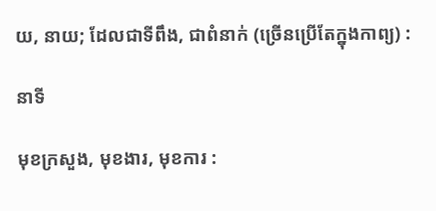យ, នាយ; ដែលជាទីពឹង, ជាពំនាក់ (ច្រើនប្រើតែក្នុងកាព្យ) :

នាទី

មុខក្រសួង, មុខងារ, មុខការ :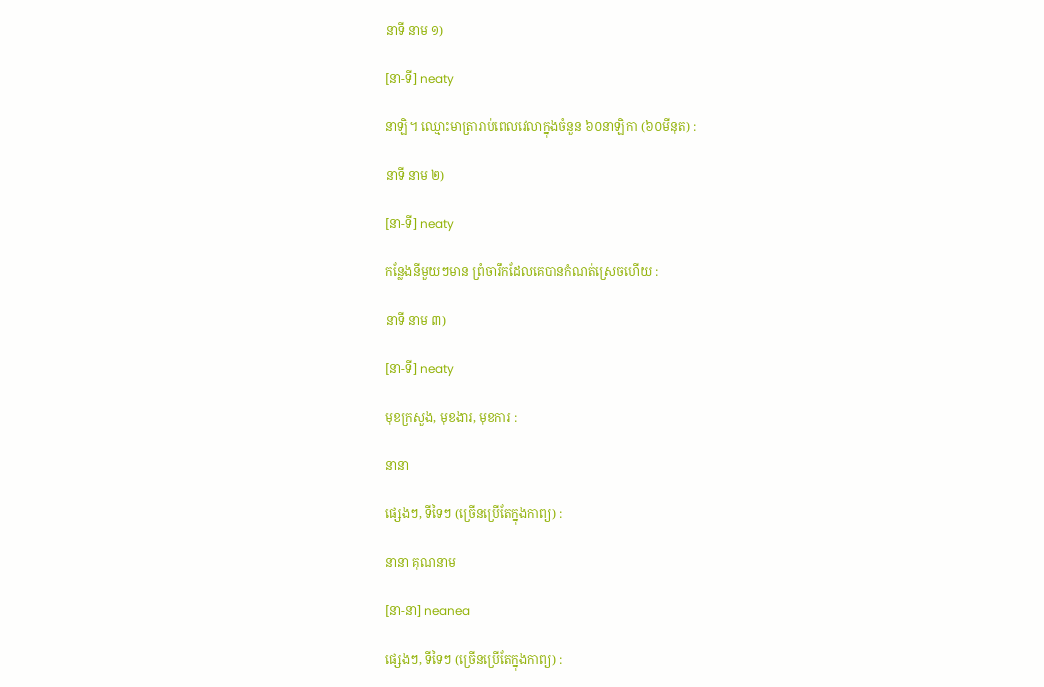នាទី នាម ១)

[នា-ទី] neaty

នាឡិ។ ឈ្មោះមាត្រារាប់ពេលវេលាក្នុងចំនួន ៦០នាឡិកា (៦០មីនុត) :

នាទី នាម ២)

[នា-ទី] neaty

កន្លែងនីមួយៗមាន ព្រំចារឹកដែលគេបានកំណត់ស្រេចហើយ :

នាទី នាម ៣)

[នា-ទី] neaty

មុខក្រសួង, មុខងារ, មុខការ :

នានា

ផ្សេងៗ, ទីទៃៗ (ច្រើនប្រើតែក្នុងកាព្យ) :

នានា គុណនាម

[នា-នា] neanea

ផ្សេងៗ, ទីទៃៗ (ច្រើនប្រើតែក្នុងកាព្យ) :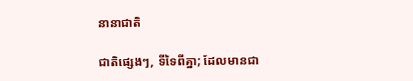នានាជាតិ

ជាតិផ្សេងៗ, ទីទៃពីគ្នា; ដែលមានជា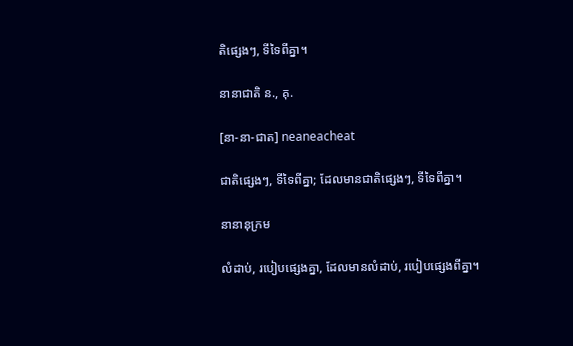តិផ្សេងៗ, ទីទៃពីគ្នា។

នានាជាតិ ន., គុ.

[នា-នា-ជាត] neaneacheat

ជាតិផ្សេងៗ, ទីទៃពីគ្នា; ដែលមានជាតិផ្សេងៗ, ទីទៃពីគ្នា។

នានានុក្រម

លំដាប់, របៀបផ្សេងគ្នា, ដែលមានលំដាប់, របៀបផ្សេងពីគ្នា។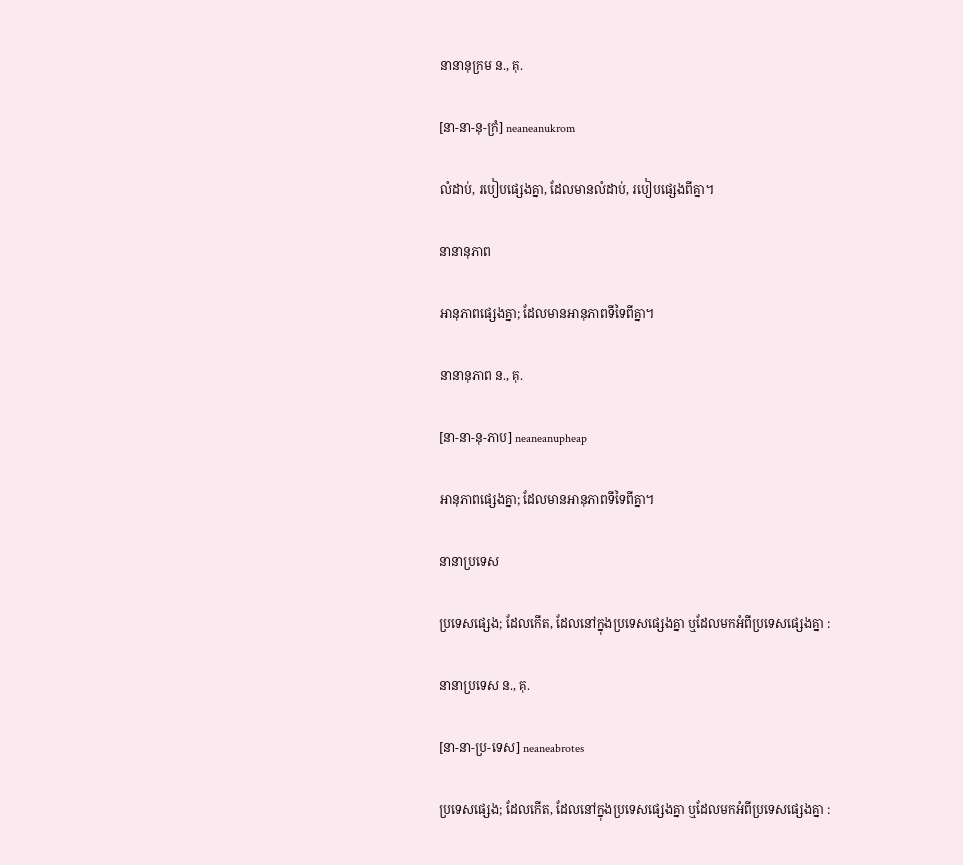នានានុក្រម ន., គុ.

[នា-នា-នុ-ក្រំ] neaneanukrom

លំដាប់, របៀបផ្សេងគ្នា, ដែលមានលំដាប់, របៀបផ្សេងពីគ្នា។

នានានុភាព

អានុភាពផ្សេងគ្នា; ដែលមានអានុភាពទីទៃពីគ្នា។

នានានុភាព ន., គុ.

[នា-នា-នុ-ភាប] neaneanupheap

អានុភាពផ្សេងគ្នា; ដែលមានអានុភាពទីទៃពីគ្នា។

នានាប្រទេស

ប្រទេសផ្សេង; ដែលកើត, ដែលនៅក្នុងប្រទេសផ្សេងគ្នា ឬដែលមកអំពីប្រទេសផ្សេងគ្នា :

នានាប្រទេស ន., គុ.

[នា-នា-ប្រ-ទេស] neaneabrotes

ប្រទេសផ្សេង; ដែលកើត, ដែលនៅក្នុងប្រទេសផ្សេងគ្នា ឬដែលមកអំពីប្រទេសផ្សេងគ្នា :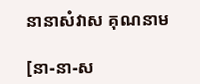នានាសំវាស គុណនាម

[នា-នា-ស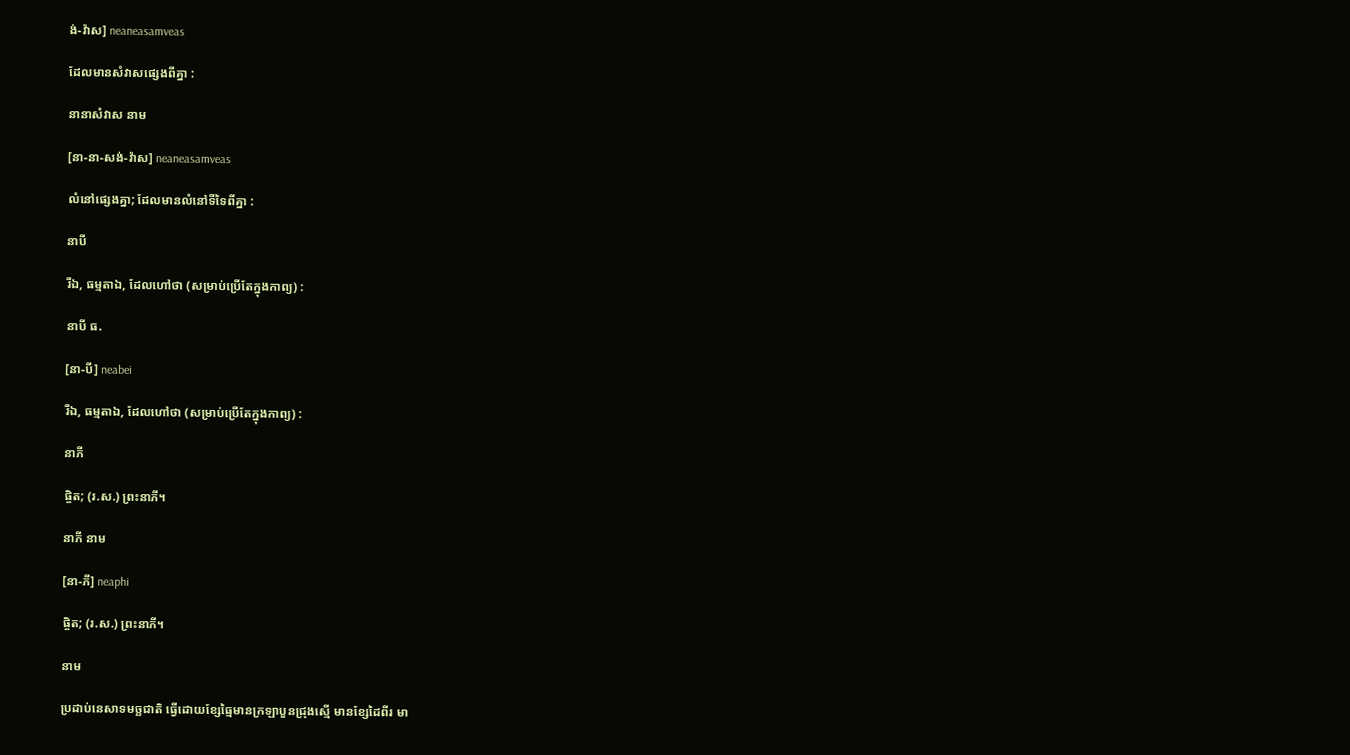ង់-វ៉ាស] neaneasamveas

ដែលមានសំវាសផ្សេងពីគ្នា :

នានាសំវាស នាម

[នា-នា-សង់-វ៉ាស] neaneasamveas

លំនៅផ្សេងគ្នា; ដែលមានលំនៅទីទៃពីគ្នា :

នាបី

រីឯ, ធម្មតាឯ, ដែលហៅថា (សម្រាប់ប្រើតែក្នុងកាព្យ) :

នាបី ធ.

[នា-បី] neabei

រីឯ, ធម្មតាឯ, ដែលហៅថា (សម្រាប់ប្រើតែក្នុងកាព្យ) :

នាភី

ផ្ចិត; (រ.ស.) ព្រះនាភី។

នាភី នាម

[នា-ភី] neaphi

ផ្ចិត; (រ.ស.) ព្រះនាភី។

នាម

ប្រដាប់នេសាទមច្ឆជាតិ ធ្វើដោយខ្សែធ្មៃមានក្រឡាបួនជ្រុងស្មើ មានខ្សែដៃពីរ មា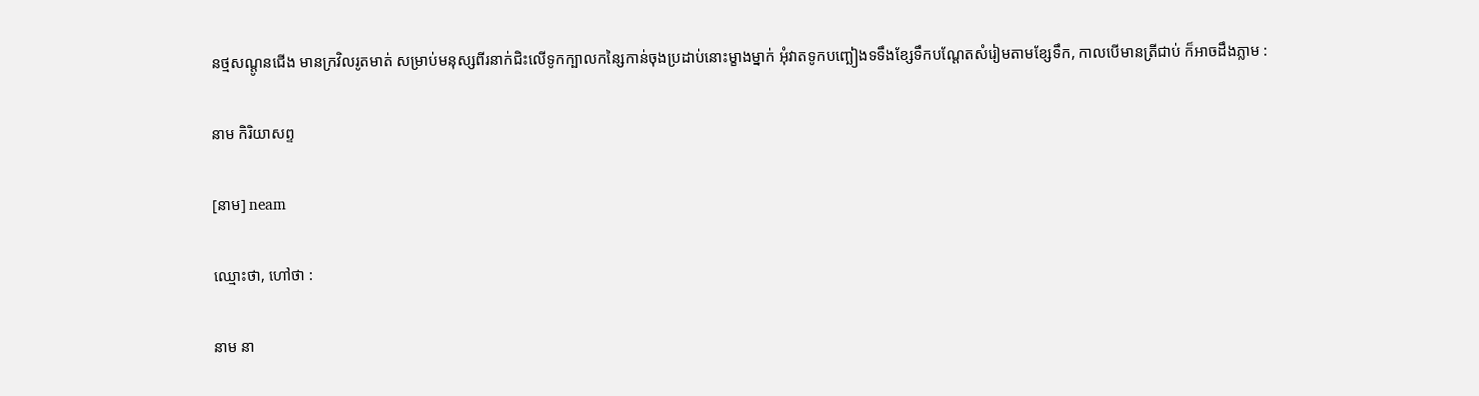នថ្មសណ្ដូនជើង មានក្រវិលរូតមាត់ សម្រាប់មនុស្សពីរនាក់ជិះលើទូកក្បាលកន្សៃកាន់ចុងប្រដាប់នោះម្ខាងម្នាក់ អុំវាតទូកបញ្ឆៀងទទឹងខ្សែទឹកបណ្ដែតសំរៀមតាមខ្សែទឹក, កាលបើមានត្រីជាប់ ក៏អាចដឹងភ្លាម :

នាម កិរិយាសព្ទ

[នាម] neam

ឈ្មោះថា, ហៅថា :

នាម នា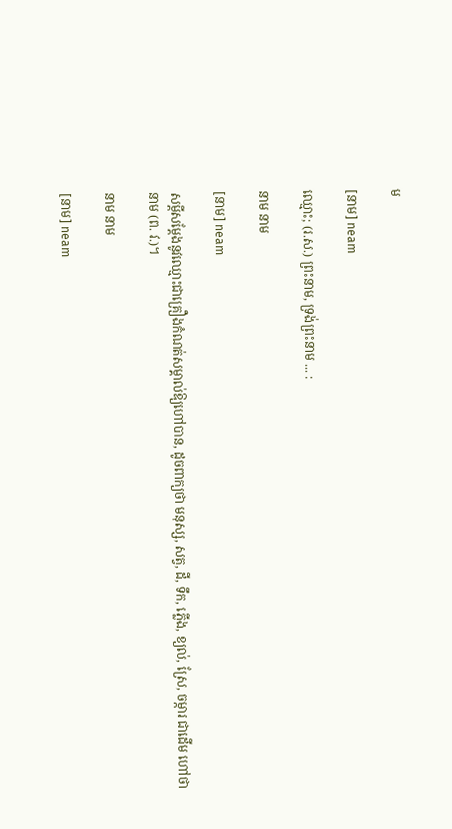ម

[នាម] neam

ឈ្មោះ; (រ.ស.) ព្រះនាម, ទ្រង់ព្រះនាម ... :

នាម នាម

[នាម] neam

សម្ដីសម្ដែងនូវឈ្មោះជាគ្រឿងកំណត់សម្គាល់ឱ្យហៅបាន, ដូចពាក្យថា មនុស្ស, សត្វ, ដី, ទឹក, ភ្លើង, ខ្យល់, ស្រែ, ចម្ការ ជាដើម ហៅថា នាម (ព. វ.)។

នាម នាម

[នាម] neam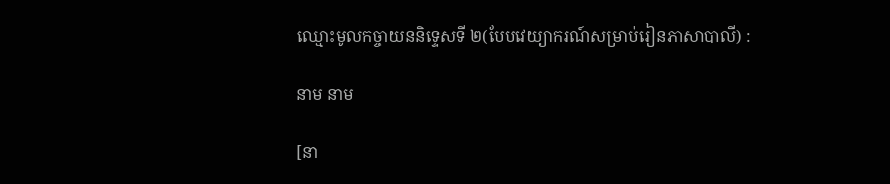ឈ្មោះមូលកច្ចាយននិទ្ទេសទី ២(បែបវេយ្យាករណ៍សម្រាប់រៀនភាសាបាលី) :

នាម នាម

[នា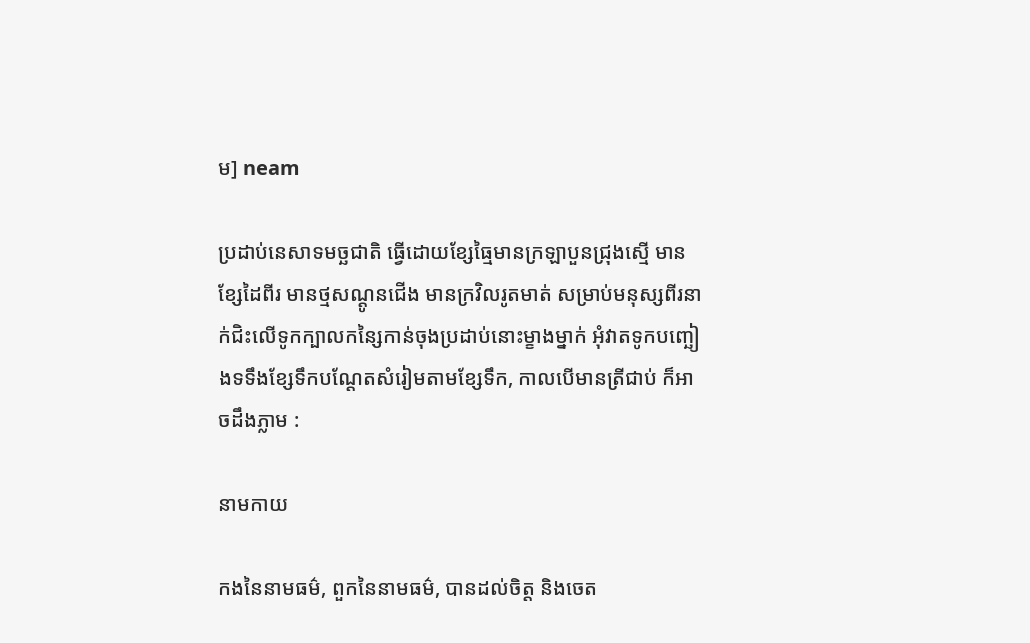ម] neam

ប្រដាប់នេសាទមច្ឆជាតិ ធ្វើដោយខ្សែធ្មៃមានក្រឡាបួនជ្រុងស្មើ មានខ្សែដៃពីរ មានថ្មសណ្ដូនជើង មានក្រវិលរូតមាត់ សម្រាប់មនុស្សពីរនាក់ជិះលើទូកក្បាលកន្សៃកាន់ចុងប្រដាប់នោះម្ខាងម្នាក់ អុំវាតទូកបញ្ឆៀងទទឹងខ្សែទឹកបណ្ដែតសំរៀមតាមខ្សែទឹក, កាលបើមានត្រីជាប់ ក៏អាចដឹងភ្លាម :

នាមកាយ

កងនៃនាមធម៌, ពួកនៃនាមធម៌, បានដល់ចិត្ត និងចេត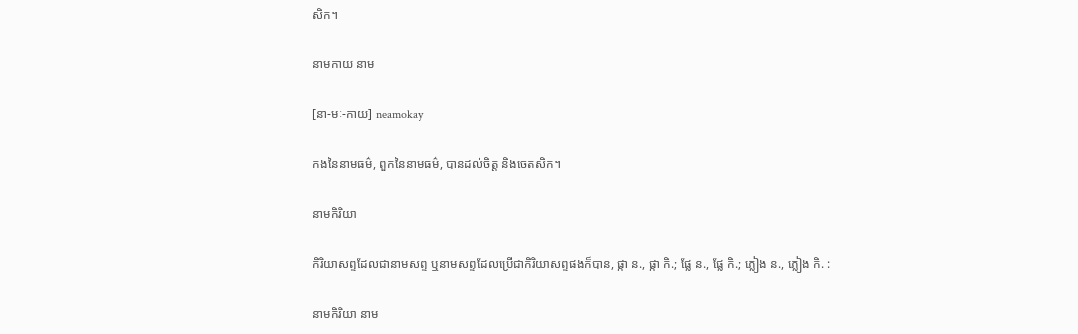សិក។

នាមកាយ នាម

[នា-មៈ-កាយ] neamokay

កងនៃនាមធម៌, ពួកនៃនាមធម៌, បានដល់ចិត្ត និងចេតសិក។

នាមកិរិយា

កិរិយាសព្ទដែលជានាមសព្ទ ឬនាមសព្ទដែលប្រើជាកិរិយាសព្ទផងក៏បាន, ផ្កា ន., ផ្កា កិ.; ផ្លែ ន., ផ្លែ កិ.; ភ្លៀង ន., ភ្លៀង កិ. :

នាមកិរិយា នាម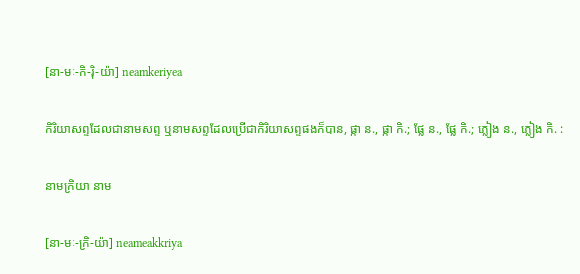[នា-មៈ-កិ-រ៉ិ-យ៉ា] neamkeriyea

កិរិយាសព្ទដែលជានាមសព្ទ ឬនាមសព្ទដែលប្រើជាកិរិយាសព្ទផងក៏បាន, ផ្កា ន., ផ្កា កិ.; ផ្លែ ន., ផ្លែ កិ.; ភ្លៀង ន., ភ្លៀង កិ. :

នាមក្រិយា នាម

[នា-មៈ-ក្រិ-យ៉ា] neameakkriya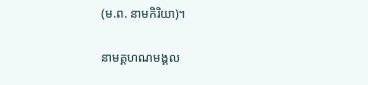(ម.ព. នាមកិរិយា)។

នាមគ្គហណមង្គល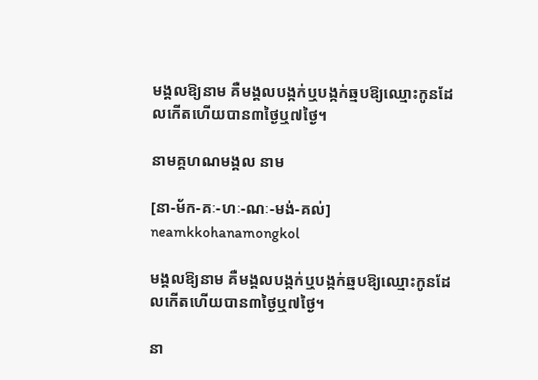មង្គលឱ្យនាម គឺមង្គលបង្កក់ឬបង្កក់ឆ្មបឱ្យឈ្មោះកូនដែលកើតហើយបាន៣ថ្ងៃឬ៧ថ្ងៃ។

នាមគ្គហណមង្គល នាម

[នា-ម័ក-គៈ-ហៈ-ណៈ-មង់-គល់] neamkkohanamongkol

មង្គលឱ្យនាម គឺមង្គលបង្កក់ឬបង្កក់ឆ្មបឱ្យឈ្មោះកូនដែលកើតហើយបាន៣ថ្ងៃឬ៧ថ្ងៃ។

នា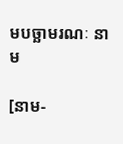មបច្ឆាមរណៈ នាម

[នាម-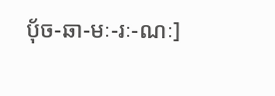ប៉័ច-ឆា-មៈ-រៈ-ណៈ]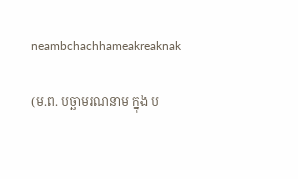neambchachhameakreaknak

(ម.ព. បច្ឆាមរណនាម ក្នុង ប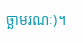ច្ឆាមរណៈ)។